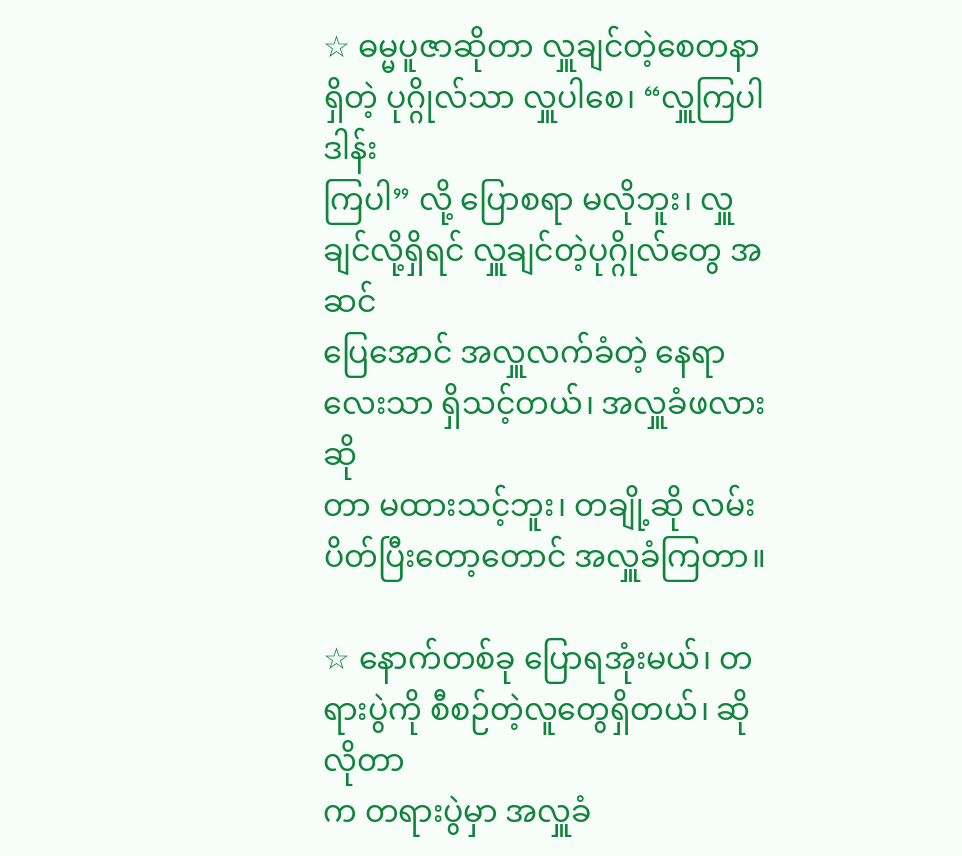☆ ဓမ္မပူဇာဆိုတာ လှူချင်တဲ့စေတနာရှိတဲ့ ပုဂ္ဂိုလ်သာ လှူပါစေ၊ “လှူကြပါ ဒါန်း
ကြပါ” လို့ ပြောစရာ မလိုဘူး၊ လှူချင်လို့ရှိရင် လှူချင်တဲ့ပုဂ္ဂိုလ်တွေ အဆင်
ပြေအောင် အလှူလက်ခံတဲ့ နေရာလေးသာ ရှိသင့်တယ်၊ အလှူခံဖလားဆို
တာ မထားသင့်ဘူး၊ တချို့ဆို လမ်းပိတ်ပြီးတော့တောင် အလှူခံကြတာ။

☆ နောက်တစ်ခု ပြောရအုံးမယ်၊ တရားပွဲကို စီစဉ်တဲ့လူတွေရှိတယ်၊ ဆိုလိုတာ
က တရားပွဲမှာ အလှူခံ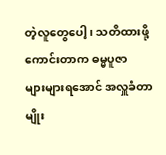တဲ့လူတွေပေါ့၊ သတိထားဖို့ ကောင်းတာက ဓမ္မပူဇာ
များများရအောင် အလှူခံတာမျိုး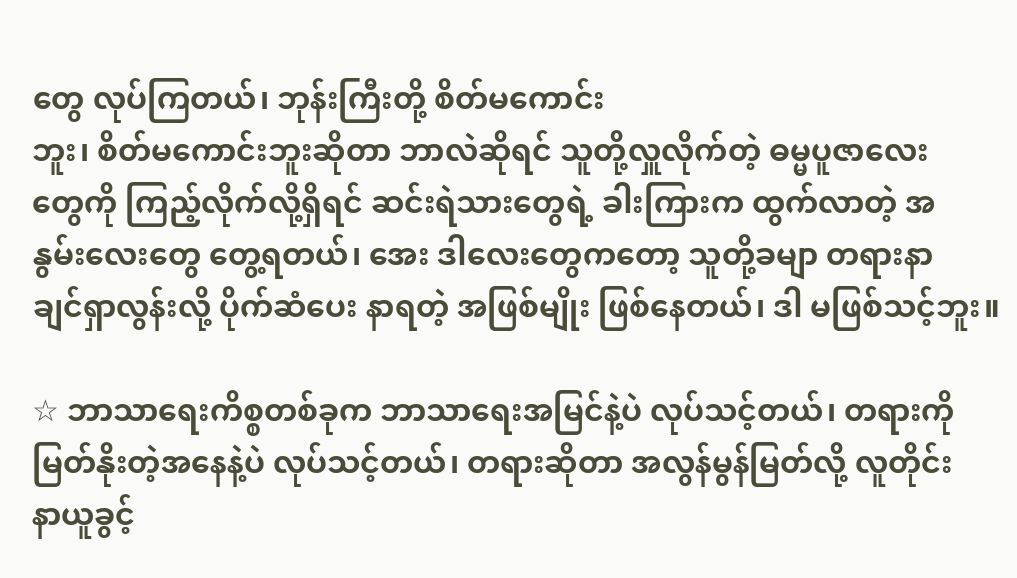တွေ လုပ်ကြတယ်၊ ဘုန်းကြီးတို့ စိတ်မကောင်း
ဘူး၊ စိတ်မကောင်းဘူးဆိုတာ ဘာလဲဆိုရင် သူတို့လှူလိုက်တဲ့ ဓမ္မပူဇာလေး
တွေကို ကြည့်လိုက်လို့ရှိရင် ဆင်းရဲသားတွေရဲ့ ခါးကြားက ထွက်လာတဲ့ အ
နွမ်းလေးတွေ တွေ့ရတယ်၊ အေး ဒါလေးတွေကတော့ သူတို့ခမျာ တရားနာ
ချင်ရှာလွန်းလို့ ပိုက်ဆံပေး နာရတဲ့ အဖြစ်မျိုး ဖြစ်နေတယ်၊ ဒါ မဖြစ်သင့်ဘူး။

☆ ဘာသာရေးကိစ္စတစ်ခုက ဘာသာရေးအမြင်နဲ့ပဲ လုပ်သင့်တယ်၊ တရားကို
မြတ်နိုးတဲ့အနေနဲ့ပဲ လုပ်သင့်တယ်၊ တရားဆိုတာ အလွန်မွန်မြတ်လို့ လူတိုင်း
နာယူခွင့်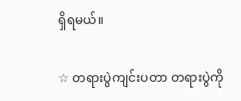ရှိရမယ်။

☆ တရားပွဲကျင်းပတာ တရားပွဲကို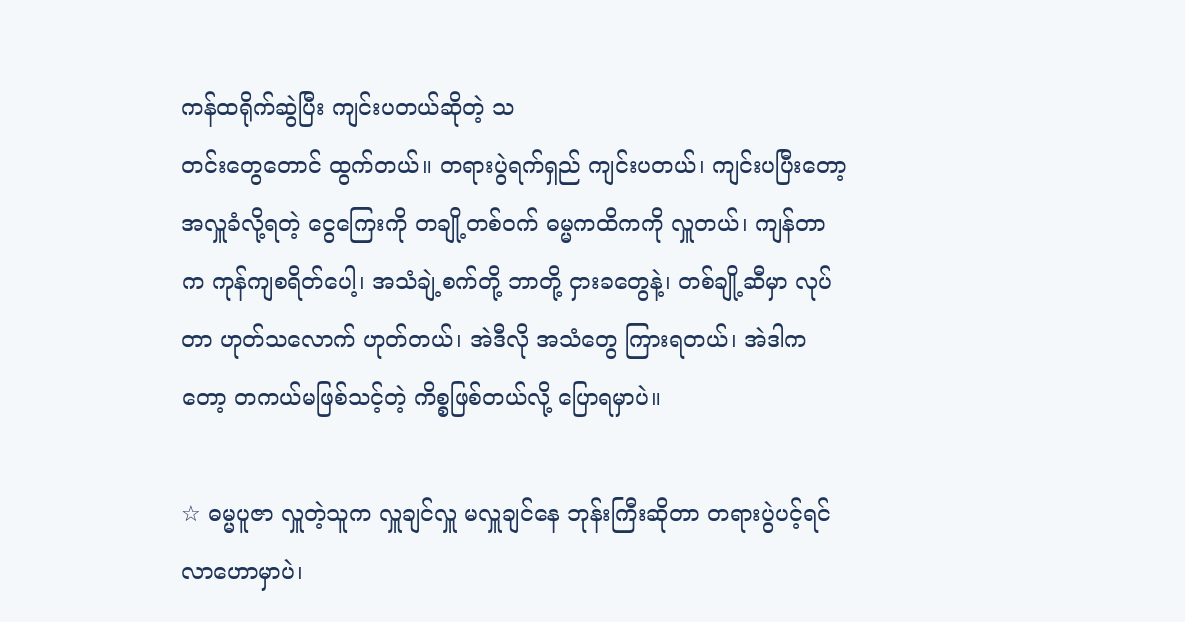ကန်ထရိုက်ဆွဲပြီး ကျင်းပတယ်ဆိုတဲ့ သ
တင်းတွေတောင် ထွက်တယ်။ တရားပွဲရက်ရှည် ကျင်းပတယ်၊ ကျင်းပပြီးတော့
အလှူခံလို့ရတဲ့ ငွေကြေးကို တချို့တစ်ဝက် ဓမ္မကထိကကို လှူတယ်၊ ကျန်တာ
က ကုန်ကျစရိတ်ပေါ့၊ အသံချဲ့စက်တို့ ဘာတို့ ငှားခတွေနဲ့၊ တစ်ချို့ဆီမှာ လုပ်
တာ ဟုတ်သလောက် ဟုတ်တယ်၊ အဲဒီလို အသံတွေ ကြားရတယ်၊ အဲဒါက
တော့ တကယ်မဖြစ်သင့်တဲ့ ကိစ္စဖြစ်တယ်လို့ ပြောရမှာပဲ။

☆ ဓမ္မပူဇာ လှူတဲ့သူက လှူချင်လှူ မလှူချင်နေ ဘုန်းကြီးဆိုတာ တရားပွဲပင့်ရင်
လာဟောမှာပဲ၊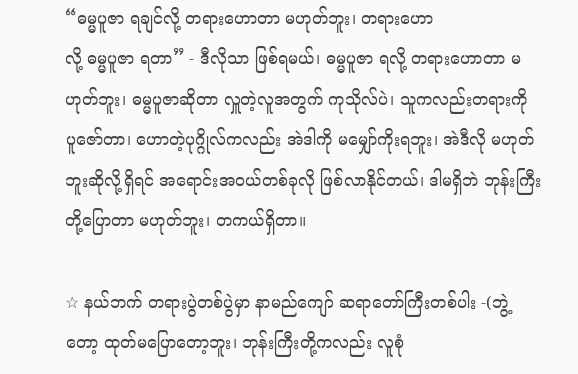“ဓမ္မပူဇာ ရချင်လို့ တရားဟောတာ မဟုတ်ဘူး၊ တရားဟော
လို့ ဓမ္မပူဇာ ရတာ” - ဒီလိုသာ ဖြစ်ရမယ်၊ ဓမ္မပူဇာ ရလို့ တရားဟောတာ မ
ဟုတ်ဘူး၊ ဓမ္မပူဇာဆိုတာ လှူတဲ့လူအတွက် ကုသိုလ်ပဲ၊ သူကလည်းတရားကို
ပူဇော်တာ၊ ဟောတဲ့ပုဂ္ဂိုလ်ကလည်း အဲဒါကို မမျှော်ကိုးရဘူး၊ အဲဒီလို မဟုတ်
ဘူးဆိုလို့ရှိရင် အရောင်းအဝယ်တစ်ခုလို ဖြစ်လာနိုင်တယ်၊ ဒါမရှိဘဲ ဘုန်းကြီး
တို့ပြောတာ မဟုတ်ဘူး၊ တကယ်ရှိတာ။

☆ နယ်ဘက် တရားပွဲတစ်ပွဲမှာ နာမည်ကျော် ဆရာတော်ကြီးတစ်ပါး -(ဘွဲ့
တော့ ထုတ်မပြောတော့ဘူး၊ ဘုန်းကြီးတို့ကလည်း လူစုံ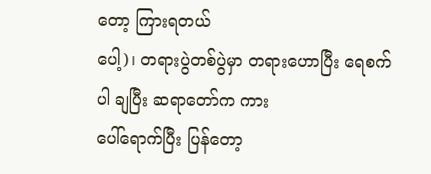တော့ ကြားရတယ်
ပေါ့)၊ တရားပွဲတစ်ပွဲမှာ တရားဟောပြီး ရေစက်ပါ ချပြီး ဆရာတော်က ကား
ပေါ်ရောက်ပြီး ပြန်တော့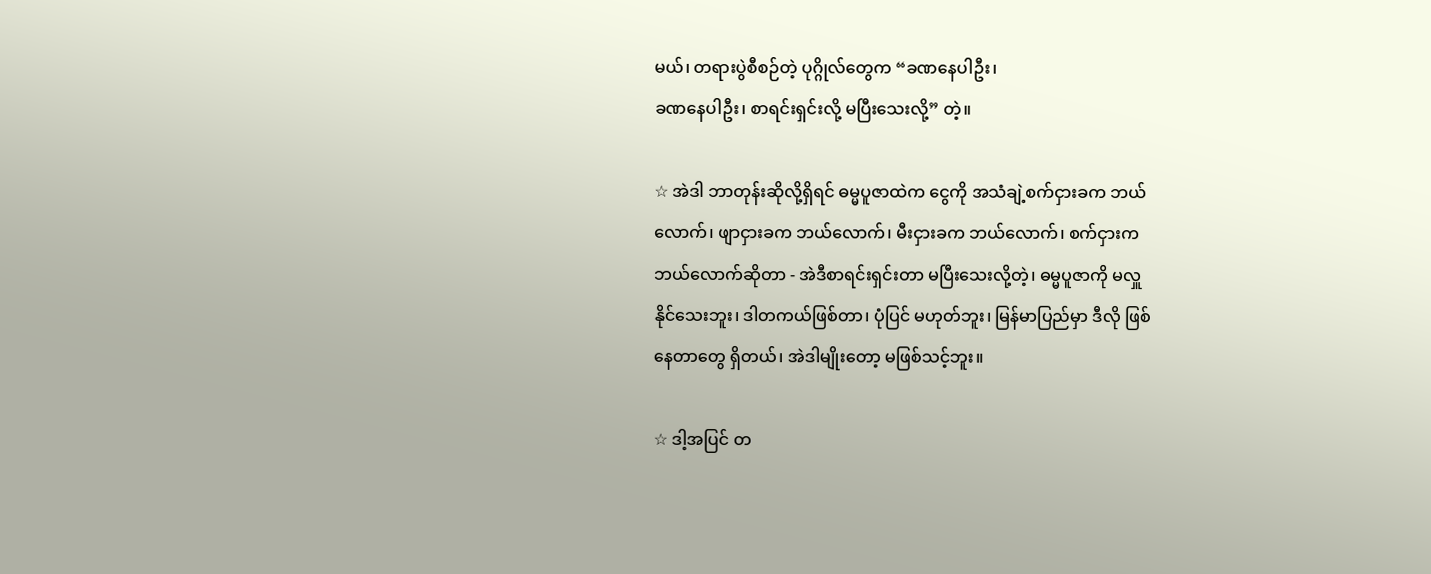မယ်၊ တရားပွဲစီစဉ်တဲ့ ပုဂ္ဂိုလ်တွေက “ခဏနေပါဦး၊
ခဏနေပါဦး၊ စာရင်းရှင်းလို့ မပြီးသေးလို့” တဲ့။

☆ အဲဒါ ဘာတုန်းဆိုလို့ရှိရင် ဓမ္မပူဇာထဲက ငွေကို အသံချဲ့စက်ငှားခက ဘယ်
လောက်၊ ဖျာငှားခက ဘယ်လောက်၊ မီးငှားခက ဘယ်လောက်၊ စက်ငှားက
ဘယ်လောက်ဆိုတာ - အဲဒီစာရင်းရှင်းတာ မပြီးသေးလို့တဲ့၊ ဓမ္မပူဇာကို မလှူ
နိုင်သေးဘူး၊ ဒါတကယ်ဖြစ်တာ၊ ပုံပြင် မဟုတ်ဘူး၊ မြန်မာပြည်မှာ ဒီလို ဖြစ်
နေတာတွေ ရှိတယ်၊ အဲဒါမျိုးတော့ မဖြစ်သင့်ဘူး။

☆ ဒါ့အပြင် တ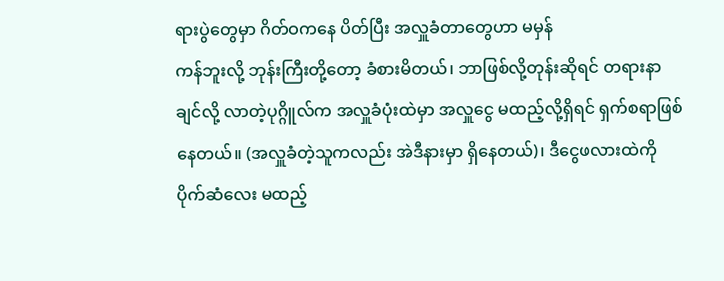ရားပွဲတွေမှာ ဂိတ်ဝကနေ ပိတ်ပြီး အလှူခံတာတွေဟာ မမှန်
ကန်ဘူးလို့ ဘုန်းကြီးတို့တော့ ခံစားမိတယ်၊ ဘာဖြစ်လို့တုန်းဆိုရင် တရားနာ
ချင်လို့ လာတဲ့ပုဂ္ဂိူလ်က အလှူခံပုံးထဲမှာ အလှူငွေ မထည့်လို့ရှိရင် ရှက်စရာဖြစ်
နေတယ်။ (အလှူခံတဲ့သူကလည်း အဲဒီနားမှာ ရှိနေတယ်)၊ ဒီငွေဖလားထဲကို
ပိုက်ဆံလေး မထည့်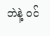ဘဲနဲ့ ဝင်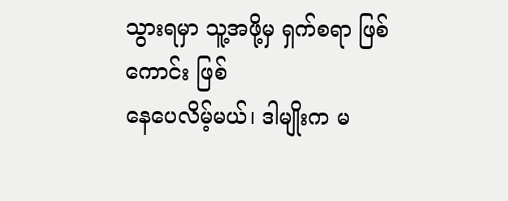သွားရမှာ သူ့အဖို့မှ ရှက်စရာ ဖြစ်ကောင်း ဖြစ်
နေပေလိမ့်မယ်၊ ဒါမျိုးက မ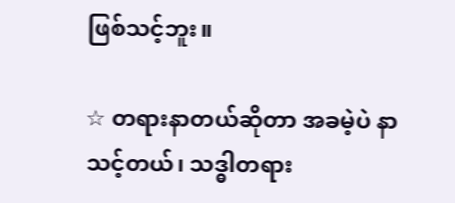ဖြစ်သင့်ဘူး။

☆ တရားနာတယ်ဆိုတာ အခမဲ့ပဲ နာသင့်တယ်၊ သဒ္ဓါတရား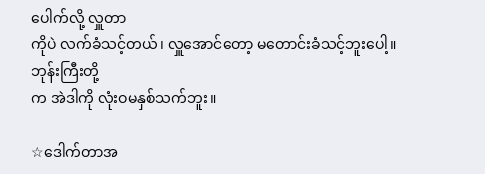ပေါက်လို့ လှူတာ
ကိုပဲ လက်ခံသင့်တယ်၊ လှူအောင်တော့ မတောင်းခံသင့်ဘူးပေါ့။ ဘုန်းကြီးတို့
က အဲဒါကို လုံးဝမနှစ်သက်ဘူး။

☆ဒေါက်တာအ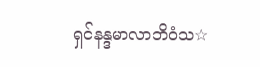ရှင်နန္ဒမာလာဘိဝံသ☆